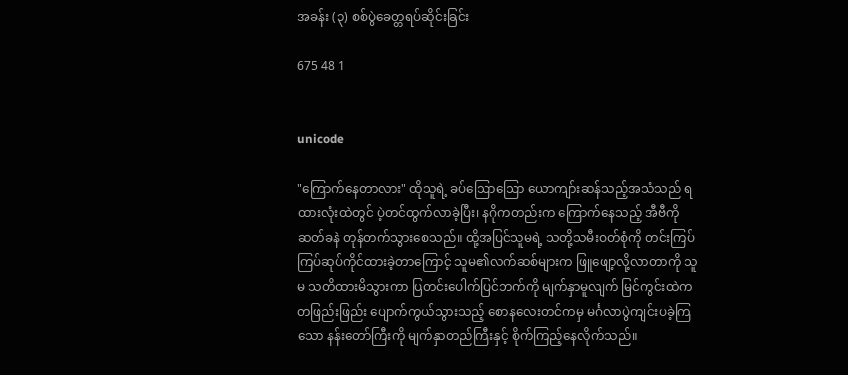အခန်း (၃) စစ်ပွဲခေတ္တရပ်ဆိုင်းခြင်း

675 48 1


unicode

"ကြောက်နေတာလား" ထိုသူရဲ့ ခပ်ဩောဩော ယောကျာ်းဆန်သည့်အသံသည် ရထားလုံးထဲတွင် ပဲ့တင်ထွက်လာခဲ့ပြီး၊ နဂိုကတည်းက ကြောက်နေသည့် အီဗီကို ဆတ်ခနဲ တုန်တက်သွားစေသည်။ ထို့အပြင်သူမရဲ့ သတို့သမီးဝတ်စုံကို တင်းကြပ်ကြပ်ဆုပ်ကိုင်ထားခဲ့တာကြောင့် သူမ၏လက်ဆစ်များက ဖြူဖျော့လို့လာတာကို သူမ သတိထားမိသွားကာ ပြတင်းပေါက်ပြင်ဘက်ကို မျက်နှာမူလျက် မြင်ကွင်းထဲက တဖြည်းဖြည်း ပျောက်ကွယ်သွားသည့် စောနလေးတင်ကမှ မင်္ဂလာပွဲကျင်းပခဲ့ကြသော နန်းတော်ကြီးကို မျက်နှာတည်ကြီးနှင့် စိုက်ကြည့်နေလိုက်သည်။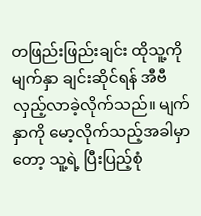တဖြည်းဖြည်းချင်း ထိုသူ့ကို မျက်နှာ ချင်းဆိုင်ရန် အီဗီ လှည့်လာခဲ့လိုက်သည်။ မျက်နှာကို မော့လိုက်သည့်အခါမှာတော့ သူ့ရဲ့ ပြီးပြည့်စုံ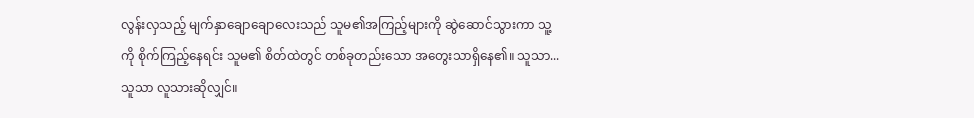လွန်းလှသည့် မျက်နှာချောချောလေးသည် သူမ၏အကြည့်များကို ဆွဲဆောင်သွားကာ သူ့ကို စိုက်ကြည့်နေရင်း သူမ၏ စိတ်ထဲတွင် တစ်ခုတည်းသော အတွေးသာရှိနေ၏။ သူသာ... သူသာ လူသားဆိုလျှင်။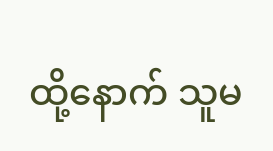ထို့နောက် သူမ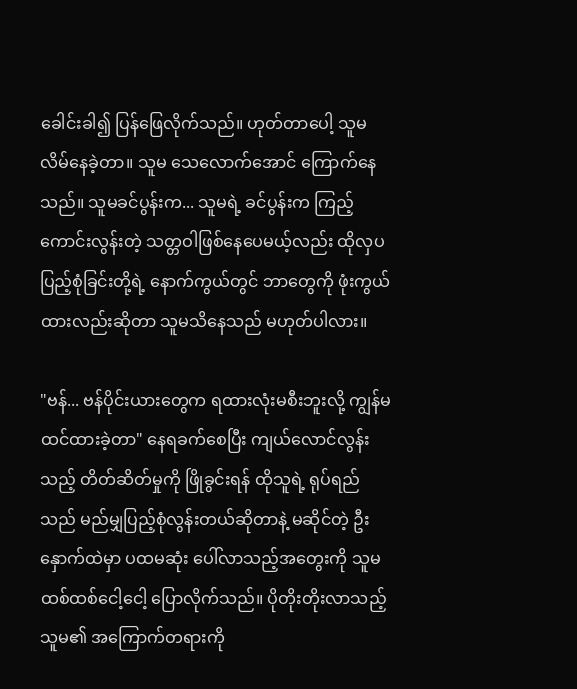ခေါင်းခါ၍ ပြန်ဖြေလိုက်သည်။ ဟုတ်တာပေါ့ သူမ လိမ်နေခဲ့တာ။ သူမ သေလောက်အောင် ကြောက်နေသည်။ သူမခင်ပွန်းက... သူမရဲ့ ခင်ပွန်းက ကြည့်ကောင်းလွန်းတဲ့ သတ္တဝါဖြစ်နေပေမယ့်လည်း ထိုလှပပြည့်စုံခြင်းတို့ရဲ့ နောက်ကွယ်တွင် ဘာတွေကို ဖုံးကွယ်ထားလည်းဆိုတာ သူမသိနေသည် မဟုတ်ပါလား။

"ဗန်... ဗန်ပိုင်းယားတွေက ရထားလုံးမစီးဘူးလို့ ကျွန်မ ထင်ထားခဲ့တာ" နေရခက်စေပြီး ကျယ်လောင်လွန်းသည့် တိတ်ဆိတ်မှုကို ဖြိုခွင်းရန် ထိုသူရဲ့ ရုပ်ရည်သည် မည်မျှပြည့်စုံလွန်းတယ်ဆိုတာနဲ့ မဆိုင်တဲ့ ဦးနှောက်ထဲမှာ ပထမဆုံး ပေါ်လာသည့်အတွေးကို သူမ ထစ်ထစ်ငေါ့ငေါ့ ပြောလိုက်သည်။ ပိုတိုးတိုးလာသည့် သူမ၏ အကြောက်တရားကို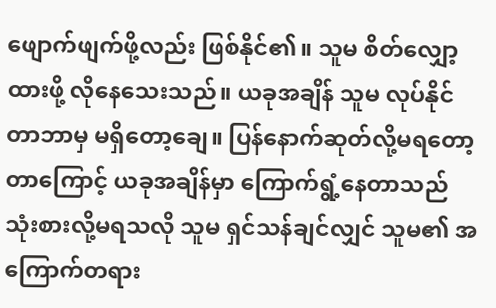ဖျောက်ဖျက်ဖို့လည်း ဖြစ်နိုင်၏။ သူမ စိတ်လျှော့ထားဖို့ လိုနေသေးသည်။ ယခုအချိန် သူမ လုပ်နိုင်တာဘာမှ မရှိတော့ချေ။ ပြန်နောက်ဆုတ်လို့မရတော့တာကြောင့် ယခုအချိန်မှာ ကြောက်ရွံ့နေတာသည် သုံးစားလို့မရသလို သူမ ရှင်သန်ချင်လျှင် သူမ၏ အကြောက်တရား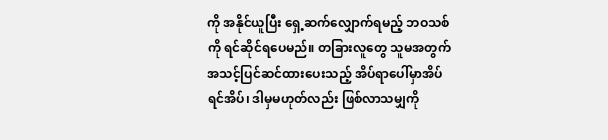ကို အနိုင်ယူပြီး ရှေ့ဆက်လျှောက်ရမည့် ဘဝသစ်ကို ရင်ဆိုင်ရပေမည်။ တခြားလူတွေ သူမအတွက် အသင့်ပြင်ဆင်ထားပေးသည့် အိပ်ရာပေါ်မှာအိပ်ရင်အိပ်၊ ဒါမှမဟုတ်လည်း ဖြစ်လာသမျှကို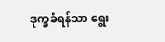ဒုက္ခခံရန်သာ ရွေး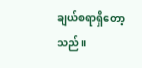ချယ်စရာရှိတော့သည်။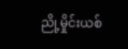ညို့မှိုင်းယစ်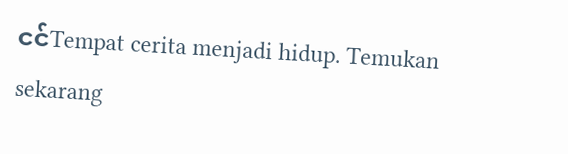ငင်Tempat cerita menjadi hidup. Temukan sekarang